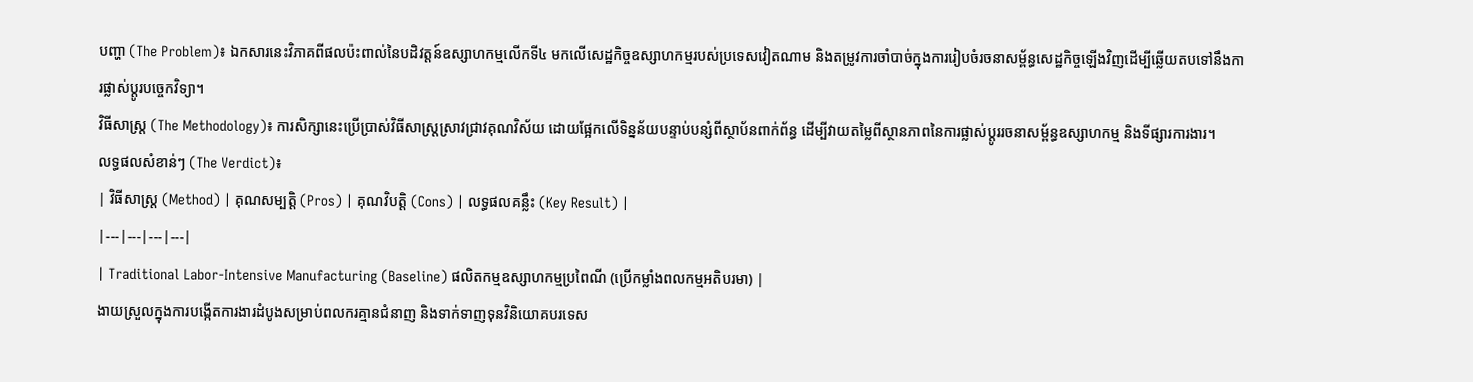បញ្ហា (The Problem)៖ ឯកសារនេះវិភាគពីផលប៉ះពាល់នៃបដិវត្តន៍ឧស្សាហកម្មលើកទី៤ មកលើសេដ្ឋកិច្ចឧស្សាហកម្មរបស់ប្រទេសវៀតណាម និងតម្រូវការចាំបាច់ក្នុងការរៀបចំរចនាសម្ព័ន្ធសេដ្ឋកិច្ចឡើងវិញដើម្បីឆ្លើយតបទៅនឹងការផ្លាស់ប្តូរបច្ចេកវិទ្យា។
វិធីសាស្ត្រ (The Methodology)៖ ការសិក្សានេះប្រើប្រាស់វិធីសាស្ត្រស្រាវជ្រាវគុណវិស័យ ដោយផ្អែកលើទិន្នន័យបន្ទាប់បន្សំពីស្ថាប័នពាក់ព័ន្ធ ដើម្បីវាយតម្លៃពីស្ថានភាពនៃការផ្លាស់ប្តូររចនាសម្ព័ន្ធឧស្សាហកម្ម និងទីផ្សារការងារ។
លទ្ធផលសំខាន់ៗ (The Verdict)៖
| វិធីសាស្ត្រ (Method) | គុណសម្បត្តិ (Pros) | គុណវិបត្តិ (Cons) | លទ្ធផលគន្លឹះ (Key Result) |
|---|---|---|---|
| Traditional Labor-Intensive Manufacturing (Baseline) ផលិតកម្មឧស្សាហកម្មប្រពៃណី (ប្រើកម្លាំងពលកម្មអតិបរមា) |
ងាយស្រួលក្នុងការបង្កើតការងារដំបូងសម្រាប់ពលករគ្មានជំនាញ និងទាក់ទាញទុនវិនិយោគបរទេស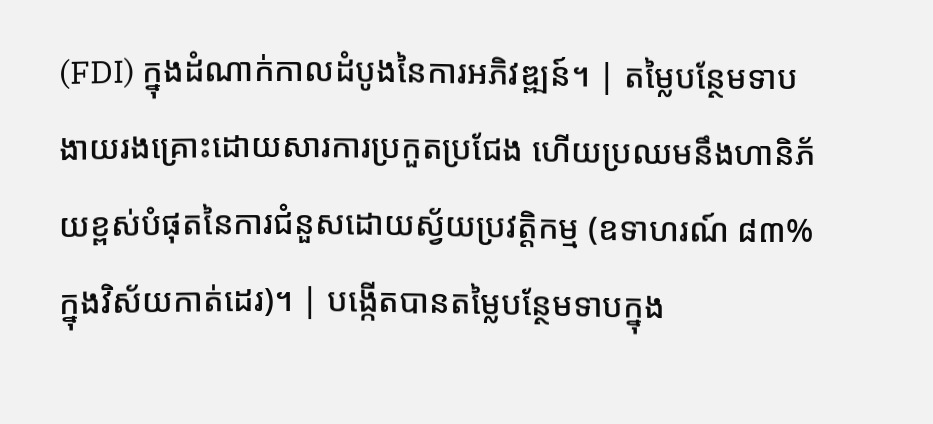(FDI) ក្នុងដំណាក់កាលដំបូងនៃការអភិវឌ្ឍន៍។ | តម្លៃបន្ថែមទាប ងាយរងគ្រោះដោយសារការប្រកួតប្រជែង ហើយប្រឈមនឹងហានិភ័យខ្ពស់បំផុតនៃការជំនួសដោយស្វ័យប្រវត្តិកម្ម (ឧទាហរណ៍ ៨៣% ក្នុងវិស័យកាត់ដេរ)។ | បង្កើតបានតម្លៃបន្ថែមទាបក្នុង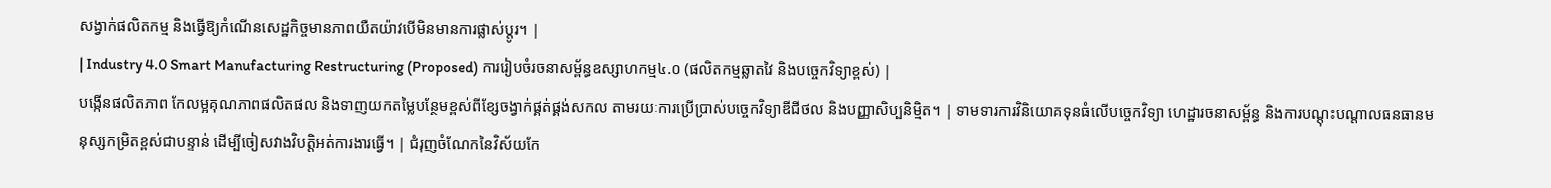សង្វាក់ផលិតកម្ម និងធ្វើឱ្យកំណើនសេដ្ឋកិច្ចមានភាពយឺតយ៉ាវបើមិនមានការផ្លាស់ប្តូរ។ |
| Industry 4.0 Smart Manufacturing Restructuring (Proposed) ការរៀបចំរចនាសម្ព័ន្ធឧស្សាហកម្ម៤.០ (ផលិតកម្មឆ្លាតវៃ និងបច្ចេកវិទ្យាខ្ពស់) |
បង្កើនផលិតភាព កែលម្អគុណភាពផលិតផល និងទាញយកតម្លៃបន្ថែមខ្ពស់ពីខ្សែចង្វាក់ផ្គត់ផ្គង់សកល តាមរយៈការប្រើប្រាស់បច្ចេកវិទ្យាឌីជីថល និងបញ្ញាសិប្បនិម្មិត។ | ទាមទារការវិនិយោគទុនធំលើបច្ចេកវិទ្យា ហេដ្ឋារចនាសម្ព័ន្ធ និងការបណ្តុះបណ្តាលធនធានមនុស្សកម្រិតខ្ពស់ជាបន្ទាន់ ដើម្បីចៀសវាងវិបត្តិអត់ការងារធ្វើ។ | ជំរុញចំណែកនៃវិស័យកែ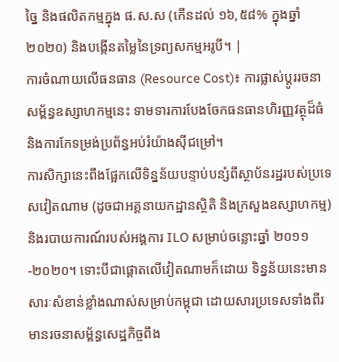ច្នៃ និងផលិតកម្មក្នុង ផ.ស.ស (កើនដល់ ១៦,៥៨% ក្នុងឆ្នាំ២០២០) និងបង្កើនតម្លៃនៃទ្រព្យសកម្មអរូបី។ |
ការចំណាយលើធនធាន (Resource Cost)៖ ការផ្លាស់ប្តូររចនាសម្ព័ន្ធឧស្សាហកម្មនេះ ទាមទារការបែងចែកធនធានហិរញ្ញវត្ថុដ៏ធំ និងការកែទម្រង់ប្រព័ន្ធអប់រំយ៉ាងស៊ីជម្រៅ។
ការសិក្សានេះពឹងផ្អែកលើទិន្នន័យបន្ទាប់បន្សំពីស្ថាប័នរដ្ឋរបស់ប្រទេសវៀតណាម (ដូចជាអគ្គនាយកដ្ឋានស្ថិតិ និងក្រសួងឧស្សាហកម្ម) និងរបាយការណ៍របស់អង្គការ ILO សម្រាប់ចន្លោះឆ្នាំ ២០១១-២០២០។ ទោះបីជាផ្តោតលើវៀតណាមក៏ដោយ ទិន្នន័យនេះមានសារៈសំខាន់ខ្លាំងណាស់សម្រាប់កម្ពុជា ដោយសារប្រទេសទាំងពីរមានរចនាសម្ព័ន្ធសេដ្ឋកិច្ចពឹង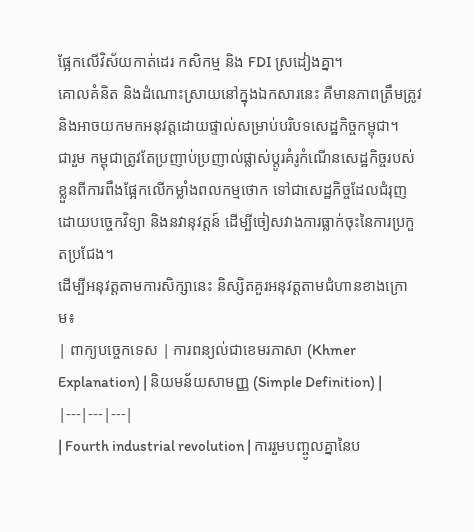ផ្អែកលើវិស័យកាត់ដេរ កសិកម្ម និង FDI ស្រដៀងគ្នា។
គោលគំនិត និងដំណោះស្រាយនៅក្នុងឯកសារនេះ គឺមានភាពត្រឹមត្រូវ និងអាចយកមកអនុវត្តដោយផ្ទាល់សម្រាប់បរិបទសេដ្ឋកិច្ចកម្ពុជា។
ជារួម កម្ពុជាត្រូវតែប្រញាប់ប្រញាល់ផ្លាស់ប្តូរគំរូកំណើនសេដ្ឋកិច្ចរបស់ខ្លួនពីការពឹងផ្អែកលើកម្លាំងពលកម្មថោក ទៅជាសេដ្ឋកិច្ចដែលជំរុញដោយបច្ចេកវិទ្យា និងនវានុវត្តន៍ ដើម្បីចៀសវាងការធ្លាក់ចុះនៃការប្រកួតប្រជែង។
ដើម្បីអនុវត្តតាមការសិក្សានេះ និស្សិតគួរអនុវត្តតាមជំហានខាងក្រោម៖
| ពាក្យបច្ចេកទេស | ការពន្យល់ជាខេមរភាសា (Khmer Explanation) | និយមន័យសាមញ្ញ (Simple Definition) |
|---|---|---|
| Fourth industrial revolution | ការរួមបញ្ចូលគ្នានៃប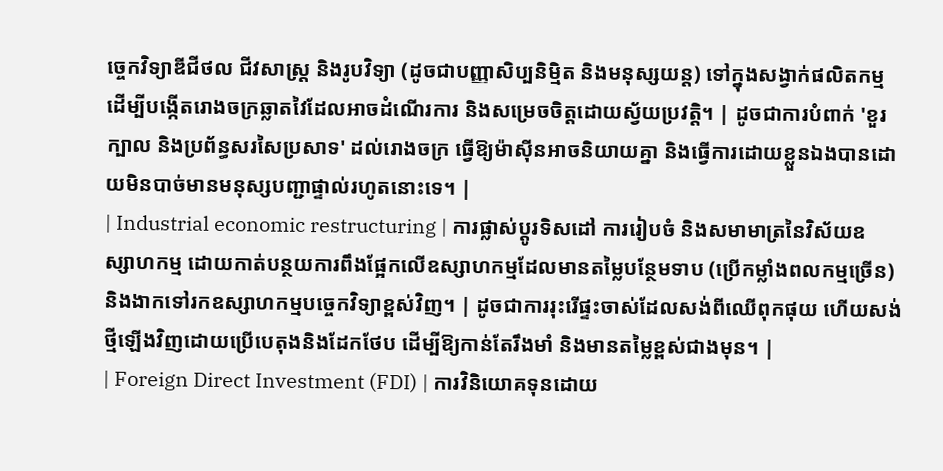ច្ចេកវិទ្យាឌីជីថល ជីវសាស្ត្រ និងរូបវិទ្យា (ដូចជាបញ្ញាសិប្បនិម្មិត និងមនុស្សយន្ត) ទៅក្នុងសង្វាក់ផលិតកម្ម ដើម្បីបង្កើតរោងចក្រឆ្លាតវៃដែលអាចដំណើរការ និងសម្រេចចិត្តដោយស្វ័យប្រវត្តិ។ | ដូចជាការបំពាក់ 'ខួរក្បាល និងប្រព័ន្ធសរសៃប្រសាទ' ដល់រោងចក្រ ធ្វើឱ្យម៉ាស៊ីនអាចនិយាយគ្នា និងធ្វើការដោយខ្លួនឯងបានដោយមិនបាច់មានមនុស្សបញ្ជាផ្ទាល់រហូតនោះទេ។ |
| Industrial economic restructuring | ការផ្លាស់ប្តូរទិសដៅ ការរៀបចំ និងសមាមាត្រនៃវិស័យឧស្សាហកម្ម ដោយកាត់បន្ថយការពឹងផ្អែកលើឧស្សាហកម្មដែលមានតម្លៃបន្ថែមទាប (ប្រើកម្លាំងពលកម្មច្រើន) និងងាកទៅរកឧស្សាហកម្មបច្ចេកវិទ្យាខ្ពស់វិញ។ | ដូចជាការរុះរើផ្ទះចាស់ដែលសង់ពីឈើពុកផុយ ហើយសង់ថ្មីឡើងវិញដោយប្រើបេតុងនិងដែកថែប ដើម្បីឱ្យកាន់តែរឹងមាំ និងមានតម្លៃខ្ពស់ជាងមុន។ |
| Foreign Direct Investment (FDI) | ការវិនិយោគទុនដោយ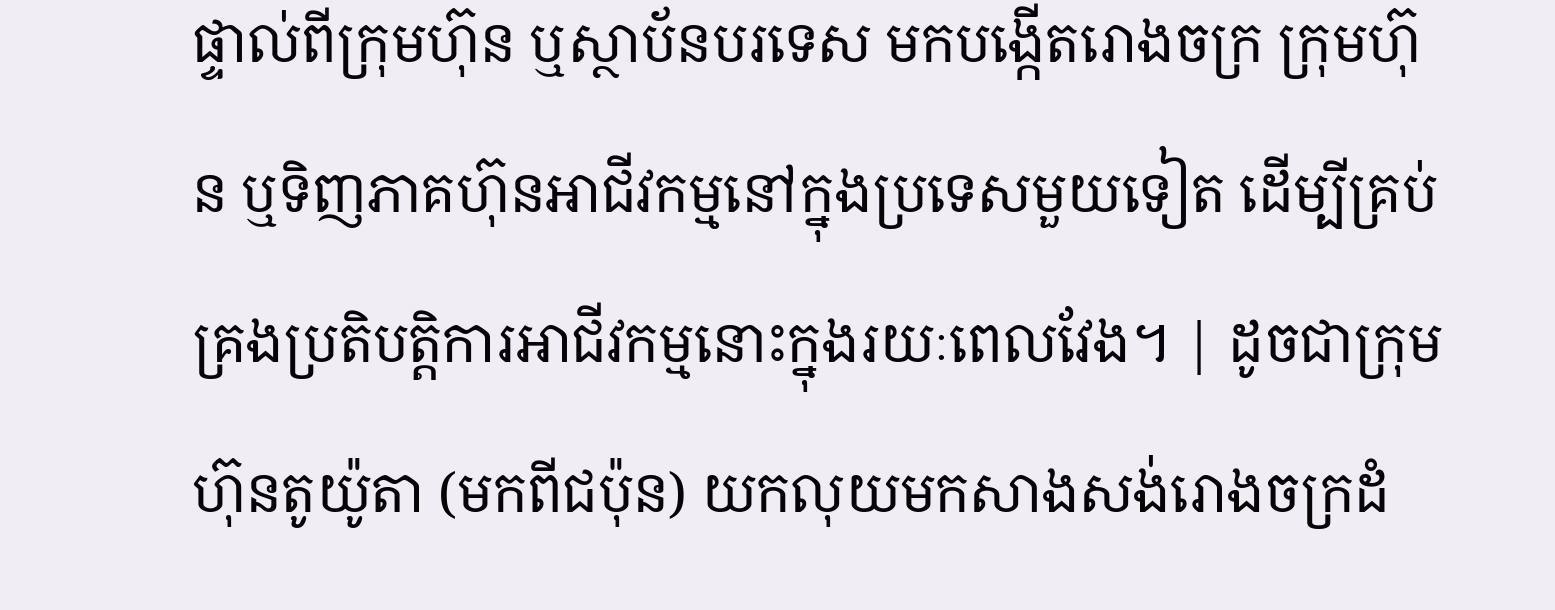ផ្ទាល់ពីក្រុមហ៊ុន ឬស្ថាប័នបរទេស មកបង្កើតរោងចក្រ ក្រុមហ៊ុន ឬទិញភាគហ៊ុនអាជីវកម្មនៅក្នុងប្រទេសមួយទៀត ដើម្បីគ្រប់គ្រងប្រតិបត្តិការអាជីវកម្មនោះក្នុងរយៈពេលវែង។ | ដូចជាក្រុមហ៊ុនតូយ៉ូតា (មកពីជប៉ុន) យកលុយមកសាងសង់រោងចក្រដំ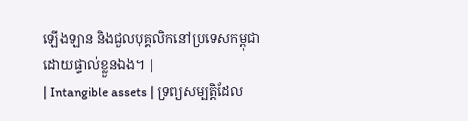ឡើងឡាន និងជួលបុគ្គលិកនៅប្រទេសកម្ពុជាដោយផ្ទាល់ខ្លួនឯង។ |
| Intangible assets | ទ្រព្យសម្បត្តិដែល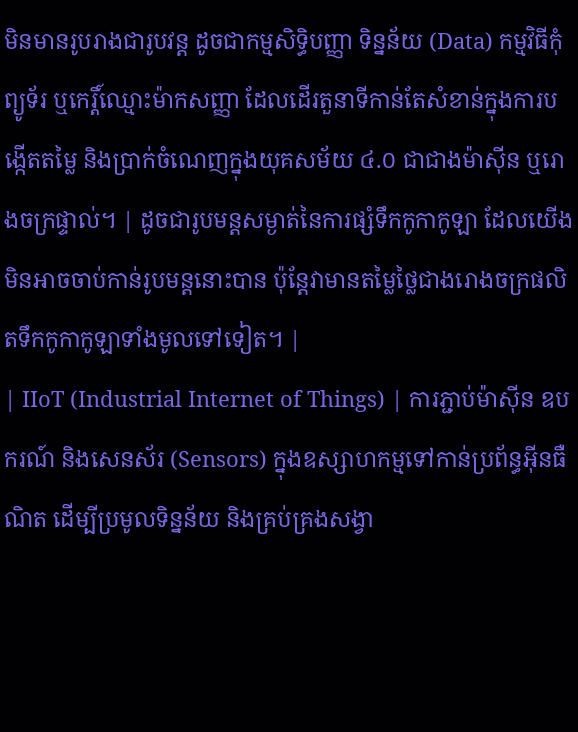មិនមានរូបរាងជារូបវន្ត ដូចជាកម្មសិទ្ធិបញ្ញា ទិន្នន័យ (Data) កម្មវិធីកុំព្យូទ័រ ឬកេរ្តិ៍ឈ្មោះម៉ាកសញ្ញា ដែលដើរតួនាទីកាន់តែសំខាន់ក្នុងការបង្កើតតម្លៃ និងប្រាក់ចំណេញក្នុងយុគសម័យ ៤.០ ជាជាងម៉ាស៊ីន ឬរោងចក្រផ្ទាល់។ | ដូចជារូបមន្តសម្ងាត់នៃការផ្សំទឹកកូកាកូឡា ដែលយើងមិនអាចចាប់កាន់រូបមន្តនោះបាន ប៉ុន្តែវាមានតម្លៃថ្លៃជាងរោងចក្រផលិតទឹកកូកាកូឡាទាំងមូលទៅទៀត។ |
| IIoT (Industrial Internet of Things) | ការភ្ជាប់ម៉ាស៊ីន ឧបករណ៍ និងសេនស័រ (Sensors) ក្នុងឧស្សាហកម្មទៅកាន់ប្រព័ន្ធអ៊ីនធឺណិត ដើម្បីប្រមូលទិន្នន័យ និងគ្រប់គ្រងសង្វា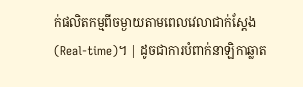ក់ផលិតកម្មពីចម្ងាយតាមពេលវេលាជាក់ស្តែង (Real-time)។ | ដូចជាការបំពាក់នាឡិកាឆ្លាត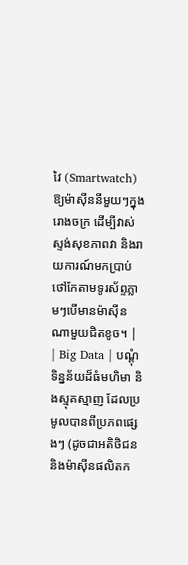វៃ (Smartwatch) ឱ្យម៉ាស៊ីននីមួយៗក្នុងរោងចក្រ ដើម្បីវាស់ស្ទង់សុខភាពវា និងរាយការណ៍មកប្រាប់ថៅកែតាមទូរស័ព្ទភ្លាមៗបើមានម៉ាស៊ីនណាមួយជិតខូច។ |
| Big Data | បណ្តុំទិន្នន័យដ៏ធំមហិមា និងស្មុគស្មាញ ដែលប្រមូលបានពីប្រភពផ្សេងៗ (ដូចជាអតិថិជន និងម៉ាស៊ីនផលិតក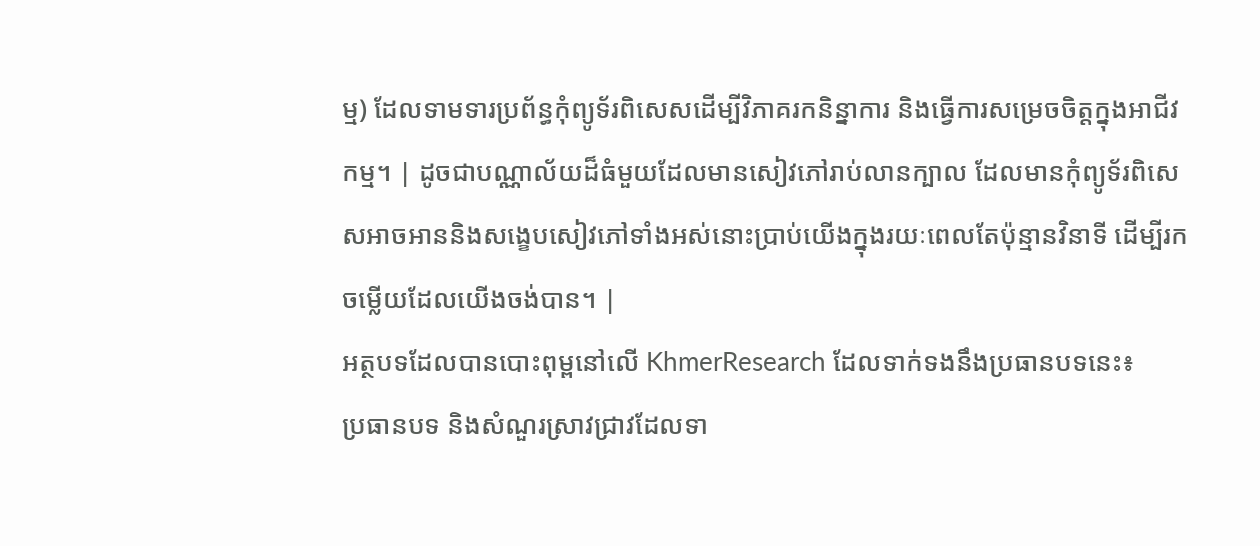ម្ម) ដែលទាមទារប្រព័ន្ធកុំព្យូទ័រពិសេសដើម្បីវិភាគរកនិន្នាការ និងធ្វើការសម្រេចចិត្តក្នុងអាជីវកម្ម។ | ដូចជាបណ្ណាល័យដ៏ធំមួយដែលមានសៀវភៅរាប់លានក្បាល ដែលមានកុំព្យូទ័រពិសេសអាចអាននិងសង្ខេបសៀវភៅទាំងអស់នោះប្រាប់យើងក្នុងរយៈពេលតែប៉ុន្មានវិនាទី ដើម្បីរកចម្លើយដែលយើងចង់បាន។ |
អត្ថបទដែលបានបោះពុម្ពនៅលើ KhmerResearch ដែលទាក់ទងនឹងប្រធានបទនេះ៖
ប្រធានបទ និងសំណួរស្រាវជ្រាវដែលទា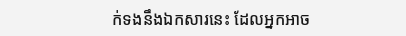ក់ទងនឹងឯកសារនេះ ដែលអ្នកអាច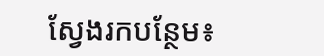ស្វែងរកបន្ថែម៖